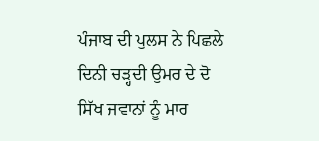ਪੰਜਾਬ ਦੀ ਪੁਲਸ ਨੇ ਪਿਛਲੇ ਦਿਨੀ ਚੜ੍ਹਦੀ ਉਮਰ ਦੇ ਦੋ ਸਿੱਖ ਜਵਾਨਾਂ ਨੂੰ ਮਾਰ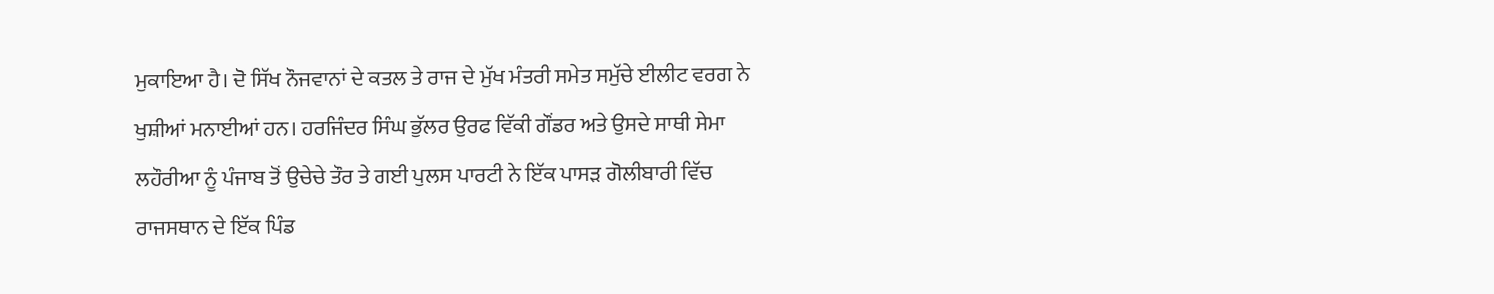ਮੁਕਾਇਆ ਹੈ। ਦੋ ਸਿੱਖ ਨੌਜਵਾਨਾਂ ਦੇ ਕਤਲ ਤੇ ਰਾਜ ਦੇ ਮੁੱਖ ਮੰਤਰੀ ਸਮੇਤ ਸਮੁੱਚੇ ਈਲੀਟ ਵਰਗ ਨੇ ਖੁਸ਼ੀਆਂ ਮਨਾਈਆਂ ਹਨ। ਹਰਜਿੰਦਰ ਸਿੰਘ ਭੁੱਲਰ ਉਰਫ ਵਿੱਕੀ ਗੌਂਡਰ ਅਤੇ ਉਸਦੇ ਸਾਥੀ ਸੇਮਾ ਲਹੌਰੀਆ ਨੂੰ ਪੰਜਾਬ ਤੋਂ ਉਚੇਚੇ ਤੌਰ ਤੇ ਗਈ ਪੁਲਸ ਪਾਰਟੀ ਨੇ ਇੱਕ ਪਾਸੜ ਗੋਲੀਬਾਰੀ ਵਿੱਚ ਰਾਜਸਥਾਨ ਦੇ ਇੱਕ ਪਿੰਡ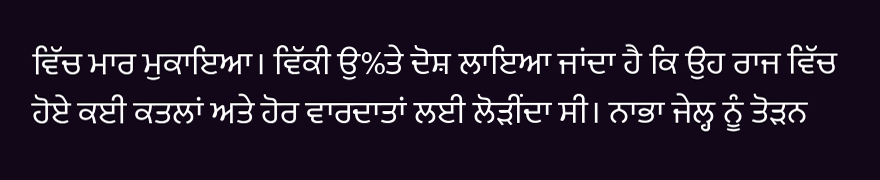ਵਿੱਚ ਮਾਰ ਮੁਕਾਇਆ। ਵਿੱਕੀ ਉ%ਤੇ ਦੋਸ਼ ਲਾਇਆ ਜਾਂਦਾ ਹੈ ਕਿ ਉਹ ਰਾਜ ਵਿੱਚ ਹੋਏ ਕਈ ਕਤਲਾਂ ਅਤੇ ਹੋਰ ਵਾਰਦਾਤਾਂ ਲਈ ਲੋੜੀਂਦਾ ਸੀ। ਨਾਭਾ ਜੇਲ੍ਹ ਨੂੰ ਤੋੜਨ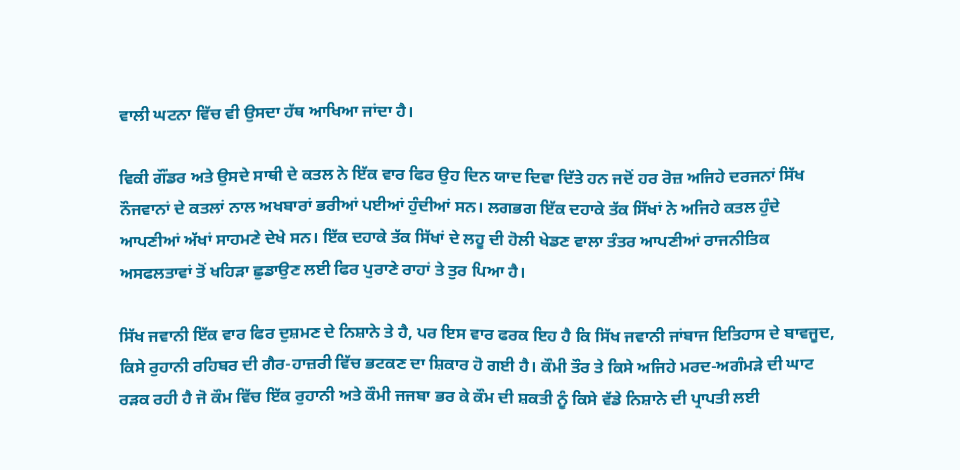ਵਾਲੀ ਘਟਨਾ ਵਿੱਚ ਵੀ ਉਸਦਾ ਹੱਥ ਆਖਿਆ ਜਾਂਦਾ ਹੈ।

ਵਿਕੀ ਗੌਂਡਰ ਅਤੇ ਉਸਦੇ ਸਾਥੀ ਦੇ ਕਤਲ ਨੇ ਇੱਕ ਵਾਰ ਫਿਰ ਉਹ ਦਿਨ ਯਾਦ ਦਿਵਾ ਦਿੱਤੇ ਹਨ ਜਦੋਂ ਹਰ ਰੋਜ਼ ਅਜਿਹੇ ਦਰਜਨਾਂ ਸਿੱਖ ਨੌਜਵਾਨਾਂ ਦੇ ਕਤਲਾਂ ਨਾਲ ਅਖਬਾਰਾਂ ਭਰੀਆਂ ਪਈਆਂ ਹੁੰਦੀਆਂ ਸਨ। ਲਗਭਗ ਇੱਕ ਦਹਾਕੇ ਤੱਕ ਸਿੱਖਾਂ ਨੇ ਅਜਿਹੇ ਕਤਲ ਹੁੰਦੇ ਆਪਣੀਆਂ ਅੱਖਾਂ ਸਾਹਮਣੇ ਦੇਖੇ ਸਨ। ਇੱਕ ਦਹਾਕੇ ਤੱਕ ਸਿੱਖਾਂ ਦੇ ਲਹੂ ਦੀ ਹੋਲੀ ਖੇਡਣ ਵਾਲਾ ਤੰਤਰ ਆਪਣੀਆਂ ਰਾਜਨੀਤਿਕ ਅਸਫਲਤਾਵਾਂ ਤੋਂ ਖਹਿੜਾ ਛੁਡਾਉਣ ਲਈ ਫਿਰ ਪੁਰਾਣੇ ਰਾਹਾਂ ਤੇ ਤੁਰ ਪਿਆ ਹੈ।

ਸਿੱਖ ਜਵਾਨੀ ਇੱਕ ਵਾਰ ਫਿਰ ਦੁਸ਼ਮਣ ਦੇ ਨਿਸ਼ਾਨੇ ਤੇ ਹੈ, ਪਰ ਇਸ ਵਾਰ ਫਰਕ ਇਹ ਹੈ ਕਿ ਸਿੱਖ ਜਵਾਨੀ ਜਾਂਬਾਜ ਇਤਿਹਾਸ ਦੇ ਬਾਵਜੂਦ, ਕਿਸੇ ਰੁਹਾਨੀ ਰਹਿਬਰ ਦੀ ਗੈਰ-ਹਾਜ਼ਰੀ ਵਿੱਚ ਭਟਕਣ ਦਾ ਸ਼ਿਕਾਰ ਹੋ ਗਈ ਹੈ। ਕੌਮੀ ਤੌਰ ਤੇ ਕਿਸੇ ਅਜਿਹੇ ਮਰਦ-ਅਗੰਮੜੇ ਦੀ ਘਾਟ ਰੜਕ ਰਹੀ ਹੈ ਜੋ ਕੌਮ ਵਿੱਚ ਇੱਕ ਰੁਹਾਨੀ ਅਤੇ ਕੌਮੀ ਜਜਬਾ ਭਰ ਕੇ ਕੌਮ ਦੀ ਸ਼ਕਤੀ ਨੂੰ ਕਿਸੇ ਵੱਡੇ ਨਿਸ਼ਾਨੇ ਦੀ ਪ੍ਰਾਪਤੀ ਲਈ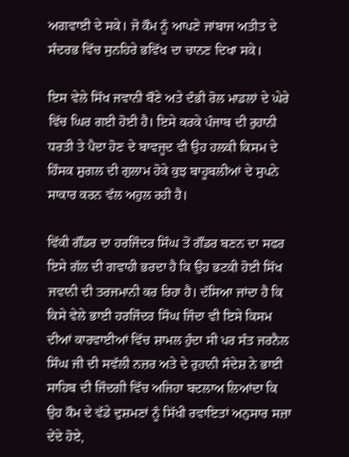ਅਗਵਾਈ ਦੇ ਸਕੇ। ਜੋ ਕੌਮ ਨੂੰ ਆਪਣੇ ਜਾਂਬਾਜ ਅਤੀਤ ਦੇ ਸੰਦਰਭ ਵਿੱਚ ਸੁਨਹਿਰੇ ਭਵਿੱਖ ਦਾ ਚਾਨਣ ਦਿਖਾ ਸਕੇ।

ਇਸ ਵੇਲੇ ਸਿੱਖ ਜਵਾਨੀ ਬੌਣੇ ਅਤੇ ਦੰਭੀ ਰੋਲ ਮਾਡਲਾਂ ਦੇ ਘੇਰੇ ਵਿੱਚ ਘਿਰ ਗਈ ਹੋਈ ਹੈ। ਇਸੇ ਕਰਕੇ ਪੰਜਾਬ ਦੀ ਰੁਹਾਨੀ ਧਰਤੀ ਤੇ ਪੈਦਾ ਹੋਣ ਦੇ ਬਾਵਜੂਦ ਵੀ ਉਹ ਹਲਕੀ ਕਿਸਮ ਦੇ ਹਿੰਸਕ ਸ਼ੁਗਲ ਦੀ ਗੁਲਾਮ ਹੋਕੇ ਕੁਝ ਬਾਹੂਬਲੀਆਂ ਦੇ ਸੁਪਨੇ ਸਾਕਾਰ ਕਰਨ ਵੱਲ ਅਹੁਲ ਰਹੀ ਹੈ।

ਵਿੱਕੀ ਗੌਂਡਰ ਦਾ ਹਰਜਿੰਦਰ ਸਿੰਘ ਤੋਂ ਗੌਂਡਰ ਬਣਨ ਦਾ ਸਫਰ ਇਸੇ ਗੱਲ ਦੀ ਗਵਾਹੀ ਭਰਦਾ ਹੈ ਕਿ ਉਹ ਭਟਕੀ ਹੋਈ ਸਿੱਖ ਜਵਾਨੀ ਦੀ ਤਰਜਮਾਨੀ ਕਰ ਰਿਹਾ ਹੈ। ਦੱਸਿਆ ਜਾਂਦਾ ਹੈ ਕਿ ਕਿਸੇ ਵੇਲੇ ਭਾਈ ਹਰਜਿੰਦਰ ਸਿੰਘ ਜਿੰਦਾ ਵੀ ਇਸੇ ਕਿਸਮ ਦੀਆਂ ਕਾਰਵਾਈਆਂ ਵਿੱਚ ਸ਼ਾਮਲ ਹੁੰਦਾ ਸੀ ਪਰ ਸੰਤ ਜਰਨੈਲ ਸਿੰਘ ਜੀ ਦੀ ਸਵੱਲੀ ਨਜ਼ਰ ਅਤੇ ਦੇ ਰੁਹਾਨੀ ਸੰਦੇਸ਼ ਨੇ ਭਾਈ ਸਾਹਿਬ ਦੀ ਜਿੰਦਗੀ ਵਿੱਚ ਅਜਿਹਾ ਬਦਲਾਅ ਲਿਆਂਦਾ ਕਿ ਉਹ ਕੌਮ ਦੇ ਵੱਡੇ ਦੁਸ਼ਮਣਾਂ ਨੂੰ ਸਿੱਖੀ ਰਵਾਇਤਾਂ ਅਨੁਸਾਰ ਸਜ਼ਾ ਦੇਂਦੇ ਹੋਏ,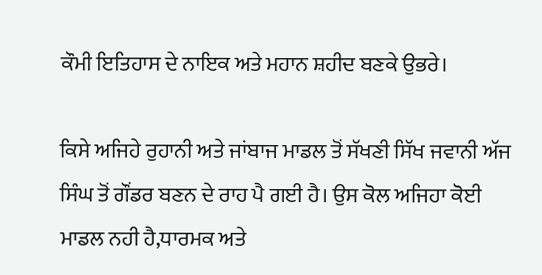ਕੌਮੀ ਇਤਿਹਾਸ ਦੇ ਨਾਇਕ ਅਤੇ ਮਹਾਨ ਸ਼ਹੀਦ ਬਣਕੇ ਉਭਰੇ।

ਕਿਸੇ ਅਜਿਹੇ ਰੁਹਾਨੀ ਅਤੇ ਜਾਂਬਾਜ ਮਾਡਲ ਤੋਂ ਸੱਖਣੀ ਸਿੱਖ ਜਵਾਨੀ ਅੱਜ ਸਿੰਘ ਤੋਂ ਗੌਂਡਰ ਬਣਨ ਦੇ ਰਾਹ ਪੈ ਗਈ ਹੈ। ਉਸ ਕੋਲ ਅਜਿਹਾ ਕੋਈ ਮਾਡਲ ਨਹੀ ਹੈ,ਧਾਰਮਕ ਅਤੇ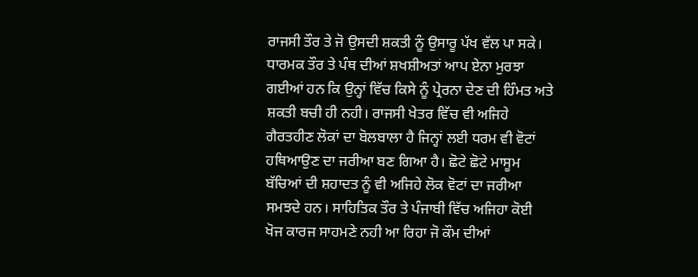ਰਾਜਸੀ ਤੌਰ ਤੇ ਜੋ ਉਸਦੀ ਸ਼ਕਤੀ ਨੂੰ ਉਸਾਰੂ ਪੱਖ ਵੱਲ ਪਾ ਸਕੇ। ਧਾਰਮਕ ਤੌਰ ਤੇ ਪੰਥ ਦੀਆਂ ਸ਼ਖਸ਼ੀਅਤਾਂ ਆਪ ਏਨਾ ਮੁਰਝਾ ਗਈਆਂ ਹਨ ਕਿ ਉਨ੍ਹਾਂ ਵਿੱਚ ਕਿਸੇ ਨੂੰ ਪ੍ਰੇਰਨਾ ਦੇਣ ਦੀ ਹਿੰਮਤ ਅਤੇ ਸ਼ਕਤੀ ਬਚੀ ਹੀ ਨਹੀ। ਰਾਜਸੀ ਖੇਤਰ ਵਿੱਚ ਵੀ ਅਜਿਹੇ ਗੈਰਤਹੀਣ ਲੋਕਾਂ ਦਾ ਬੋਲਬਾਲਾ ਹੈ ਜਿਨ੍ਹਾਂ ਲਈ ਧਰਮ ਵੀ ਵੋਟਾਂ ਹਥਿਆਉਣ ਦਾ ਜਰੀਆ ਬਣ ਗਿਆ ਹੈ। ਛੋਟੇ ਛੋਟੇ ਮਾਸੂਮ ਬੱਚਿਆਂ ਦੀ ਸ਼ਹਾਦਤ ਨੂੰ ਵੀ ਅਜਿਹੇ ਲੋਕ ਵੋਟਾਂ ਦਾ ਜਰੀਆ ਸਮਝਦੇ ਹਨ। ਸਾਹਿਤਿਕ ਤੌਰ ਤੇ ਪੰਜਾਬੀ ਵਿੱਚ ਅਜਿਹਾ ਕੋਈ ਖੋਜ ਕਾਰਜ ਸਾਹਮਣੇ ਨਹੀ ਆ ਰਿਹਾ ਜੋ ਕੌਮ ਦੀਆਂ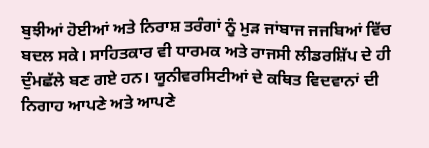ਬੁਝੀਆਂ ਹੋਈਆਂ ਅਤੇ ਨਿਰਾਸ਼ ਤਰੰਗਾਂ ਨੂੰ ਮੁੜ ਜਾਂਬਾਜ ਜਜਬਿਆਂ ਵਿੱਚ ਬਦਲ ਸਕੇ। ਸਾਹਿਤਕਾਰ ਵੀ ਧਾਰਮਕ ਅਤੇ ਰਾਜਸੀ ਲੀਡਰਸ਼ਿੱਪ ਦੇ ਹੀ ਦੁੰਮਛੱਲੇ ਬਣ ਗਏ ਹਨ। ਯੂਨੀਵਰਸਿਟੀਆਂ ਦੇ ਕਥਿਤ ਵਿਦਵਾਨਾਂ ਦੀ ਨਿਗਾਹ ਆਪਣੇ ਅਤੇ ਆਪਣੇ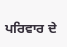ਪਰਿਵਾਰ ਦੇ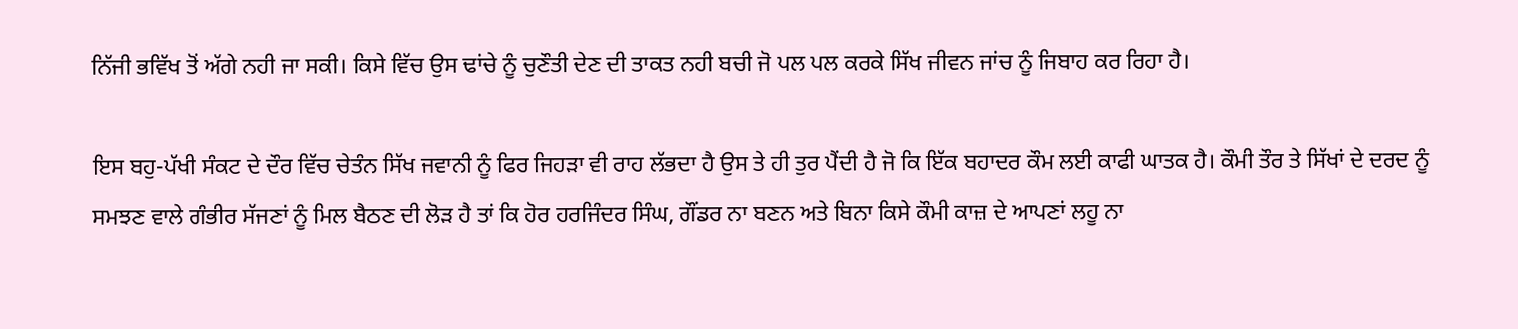ਨਿੱਜੀ ਭਵਿੱਖ ਤੋਂ ਅੱਗੇ ਨਹੀ ਜਾ ਸਕੀ। ਕਿਸੇ ਵਿੱਚ ਉਸ ਢਾਂਚੇ ਨੂੰ ਚੁਣੌਤੀ ਦੇਣ ਦੀ ਤਾਕਤ ਨਹੀ ਬਚੀ ਜੋ ਪਲ ਪਲ ਕਰਕੇ ਸਿੱਖ ਜੀਵਨ ਜਾਂਚ ਨੂੰ ਜਿਬਾਹ ਕਰ ਰਿਹਾ ਹੈ।

ਇਸ ਬਹੁ-ਪੱਖੀ ਸੰਕਟ ਦੇ ਦੌਰ ਵਿੱਚ ਚੇਤੰਨ ਸਿੱਖ ਜਵਾਨੀ ਨੂੰ ਫਿਰ ਜਿਹੜਾ ਵੀ ਰਾਹ ਲੱਭਦਾ ਹੈ ਉਸ ਤੇ ਹੀ ਤੁਰ ਪੈਂਦੀ ਹੈ ਜੋ ਕਿ ਇੱਕ ਬਹਾਦਰ ਕੌਮ ਲਈ ਕਾਫੀ ਘਾਤਕ ਹੈ। ਕੌਮੀ ਤੌਰ ਤੇ ਸਿੱਖਾਂ ਦੇ ਦਰਦ ਨੂੰ ਸਮਝਣ ਵਾਲੇ ਗੰਭੀਰ ਸੱਜਣਾਂ ਨੂੰ ਮਿਲ ਬੈਠਣ ਦੀ ਲੋੜ ਹੈ ਤਾਂ ਕਿ ਹੋਰ ਹਰਜਿੰਦਰ ਸਿੰਘ, ਗੌਂਡਰ ਨਾ ਬਣਨ ਅਤੇ ਬਿਨਾ ਕਿਸੇ ਕੌਮੀ ਕਾਜ਼ ਦੇ ਆਪਣਾਂ ਲਹੂ ਨਾ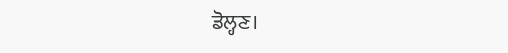ਡੋਲ੍ਹਣ।